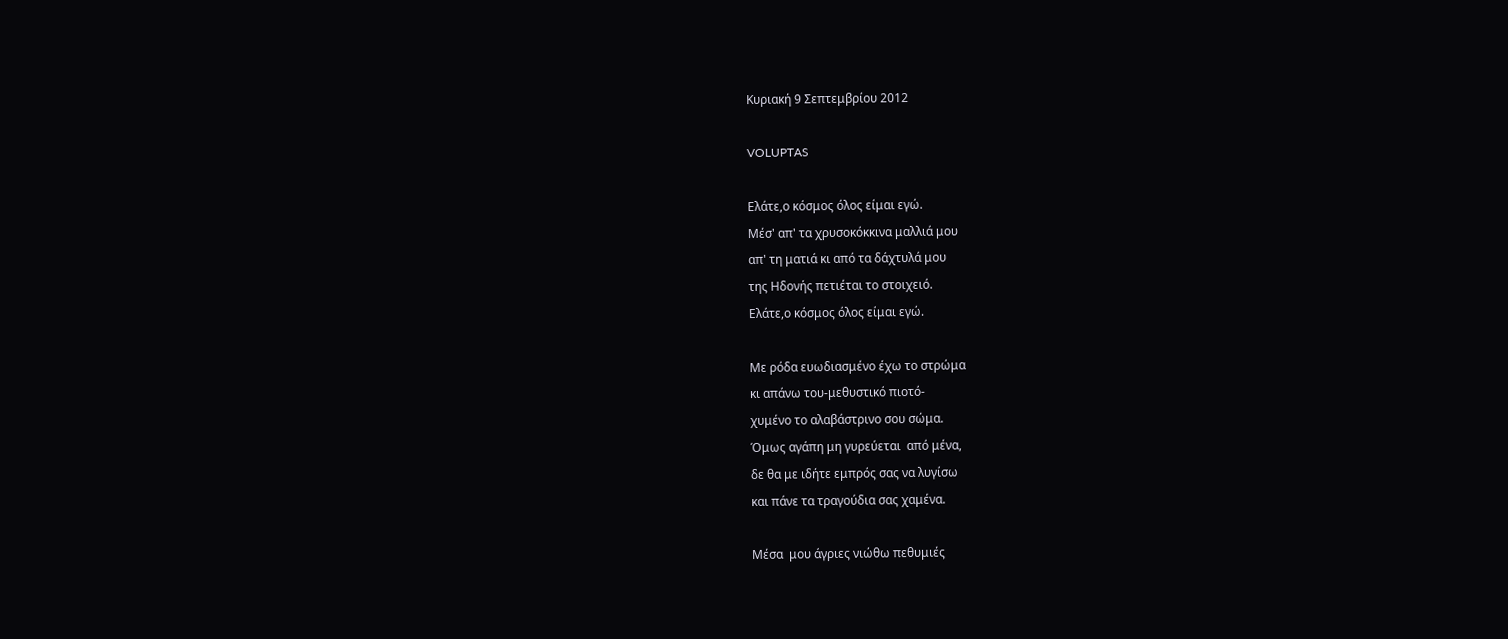Κυριακή 9 Σεπτεμβρίου 2012

VOLUPTAS

Eλάτε,ο κόσμος όλος είμαι εγώ.
Μέσ' απ' τα χρυσοκόκκινα μαλλιά μου
απ' τη ματιά κι από τα δάχτυλά μου
της Ηδονής πετιέται το στοιχειό.
Ελάτε,ο κόσμος όλος είμαι εγώ.

Με ρόδα ευωδιασμένο έχω το στρώμα
κι απάνω του-μεθυστικό πιοτό-
χυμένο το αλαβάστρινο σου σώμα.
Όμως αγάπη μη γυρεύεται  από μένα,
δε θα με ιδήτε εμπρός σας να λυγίσω
και πάνε τα τραγούδια σας χαμένα.

Μέσα  μου άγριες νιώθω πεθυμιές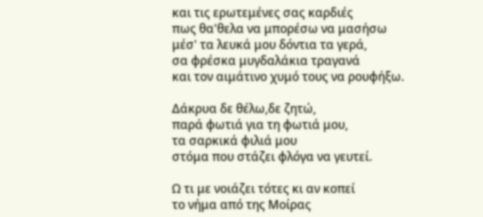και τις ερωτεμένες σας καρδιές
πως θα'θελα να μπορέσω να μασήσω
μέσ' τα λευκά μου δόντια τα γερά,
σα φρέσκα μυγδαλάκια τραγανά
και τον αιμάτινο χυμό τους να ρουφήξω.

Δάκρυα δε θέλω,δε ζητώ,
παρά φωτιά για τη φωτιά μου,
τα σαρκικά φιλιά μου
στόμα που στάζει φλόγα να γευτεί.

Ω τι με νοιάζει τότες κι αν κοπεί
το νήμα από της Μοίρας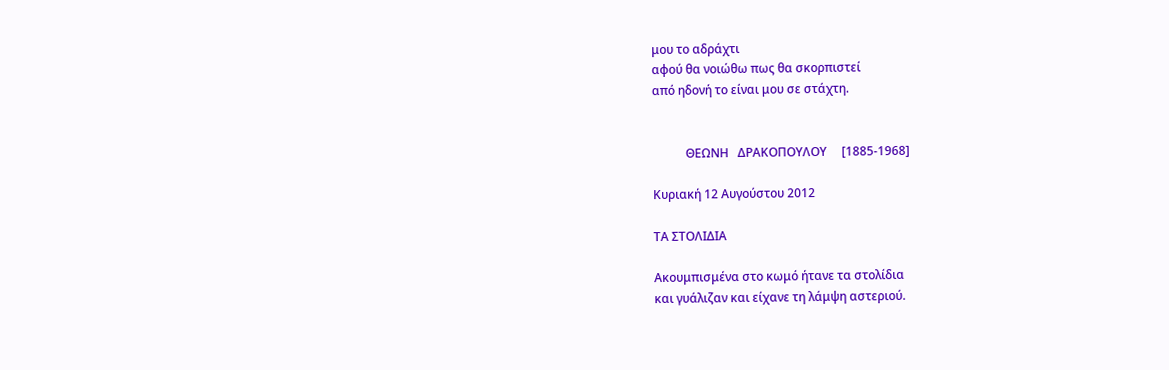μου το αδράχτι
αφού θα νοιώθω πως θα σκορπιστεί
από ηδονή το είναι μου σε στάχτη.


           ΘΕΩΝΗ   ΔΡΑΚΟΠΟΥΛΟΥ     [1885-1968]

Κυριακή 12 Αυγούστου 2012

ΤΑ ΣΤΟΛΙΔΙΑ

Ακουμπισμένα στο κωμό ήτανε τα στολίδια
και γυάλιζαν και είχανε τη λάμψη αστεριού.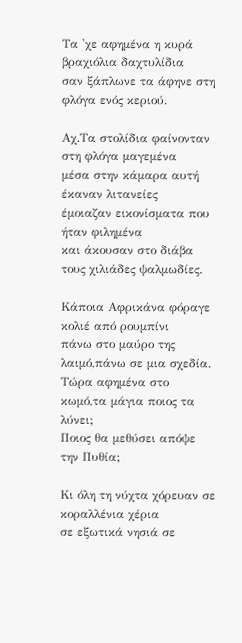Τα 'χε αφημένα η κυρά βραχιόλια δαχτυλίδια
σαν ξάπλωνε τα άφηνε στη φλόγα ενός κεριού.

Αχ.Τα στολίδια φαίνονταν στη φλόγα μαγεμένα
μέσα στην κάμαρα αυτή έκαναν λιτανείες
έμοιαζαν εικονίσματα που ήταν φιλημένα
και άκουσαν στο διάβα τους χιλιάδες ψαλμωδίες.

Κάποια Αφρικάνα φόραγε κολιέ από ρουμπίνι
πάνω στο μαύρο της λαιμό,πάνω σε μια σχεδία.
Τώρα αφημένα στο κωμό,τα μάγια ποιος τα λύνει;
Ποιος θα μεθύσει απόψε την Πυθία;

Κι όλη τη νύχτα χόρευαν σε κοραλλένια χέρια
σε εξωτικά νησιά σε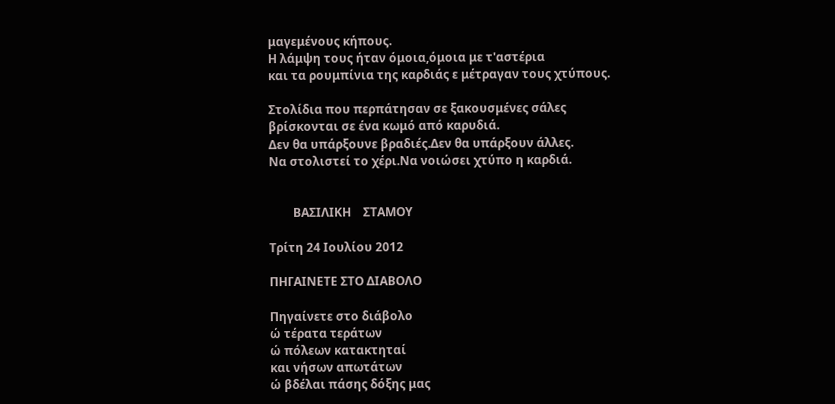μαγεμένους κήπους.
Η λάμψη τους ήταν όμοια,όμοια με τ'αστέρια
και τα ρουμπίνια της καρδιάς ε μέτραγαν τους χτύπους.

Στολίδια που περπάτησαν σε ξακουσμένες σάλες
βρίσκονται σε ένα κωμό από καρυδιά.
Δεν θα υπάρξουνε βραδιές.Δεν θα υπάρξουν άλλες.
Να στολιστεί το χέρι.Να νοιώσει χτύπο η καρδιά.


        ΒΑΣΙΛΙΚΗ    ΣΤΑΜΟΥ

Τρίτη 24 Ιουλίου 2012

ΠΗΓΑΙΝΕΤΕ ΣΤΟ ΔΙΑΒΟΛΟ

Πηγαίνετε στο διάβολο
ώ τέρατα τεράτων
ώ πόλεων κατακτηταί
και νήσων απωτάτων
ώ βδέλαι πάσης δόξης μας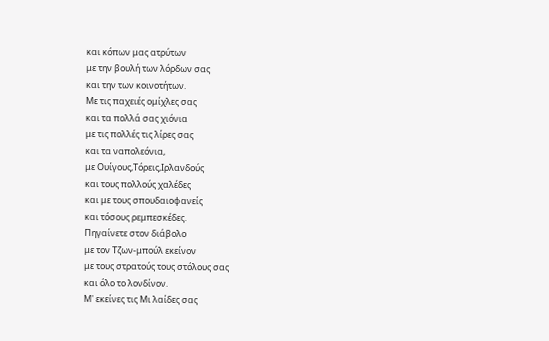και κόπων μας ατρύτων
με την βουλή των λόρδων σας
και την των κοινοτήτων.
Με τις παχειές ομίχλες σας
και τα πολλά σας χιόνια
με τις πολλές τις λίρες σας
και τα ναπολεόνια,
με Ουίγους,Τόρεις,Ιρλανδούς
και τους πολλούς χαλέδες
και με τους σπουδαιοφανείς
και τόσους ρεμπεσκέδες.
Πηγαίνετε στον διάβολο
με τον Τζων-μπούλ εκείνον
με τους στρατούς τους στόλους σας
και όλο το λονδίνον.
Μ' εκείνες τις Μι λαίδες σας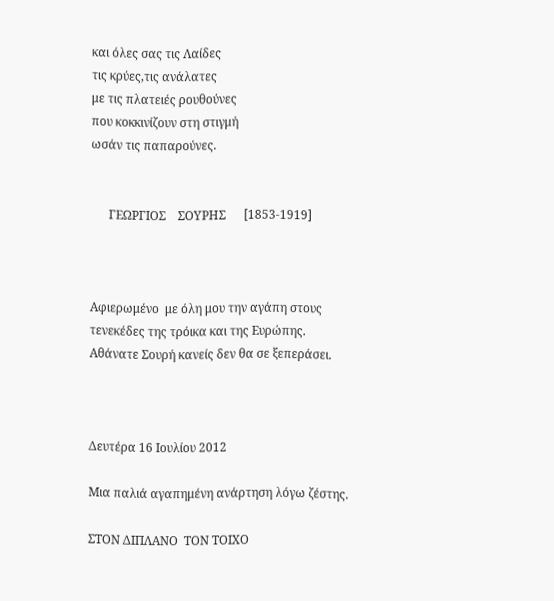και όλες σας τις Λαίδες
τις κρύες,τις ανάλατες
με τις πλατειές ρουθούνες
που κοκκινίζουν στη στιγμή
ωσάν τις παπαρούνες.


      ΓΕΩΡΓΙΟΣ    ΣΟΥΡΗΣ      [1853-1919]



Αφιερωμένο  με όλη μου την αγάπη στους
τενεκέδες της τρόικα και της Ευρώπης.
Αθάνατε Σουρή κανείς δεν θα σε ξεπεράσει.



Δευτέρα 16 Ιουλίου 2012

Μια παλιά αγαπημένη ανάρτηση λόγω ζέστης.

ΣΤΟΝ ΔΙΠΛΑΝΟ  ΤΟΝ ΤΟΙΧΟ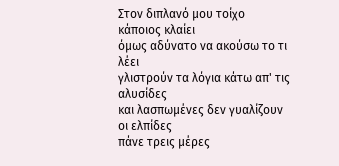Στον διπλανό μου τοίχο κάποιος κλαίει
όμως αδύνατο να ακούσω το τι λέει
γλιστρούν τα λόγια κάτω απ' τις αλυσίδες
και λασπωμένες δεν γυαλίζουν οι ελπίδες
πάνε τρεις μέρες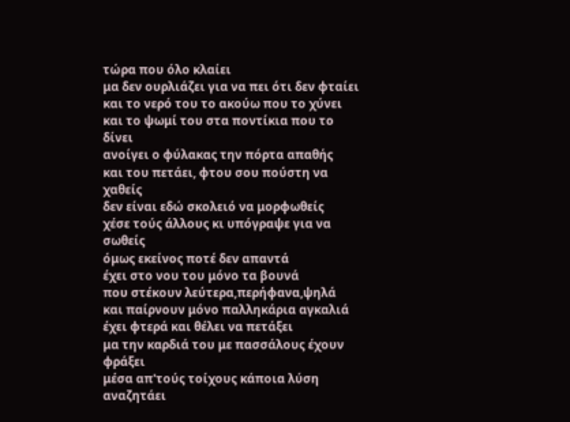τώρα που όλο κλαίει
μα δεν ουρλιάζει για να πει ότι δεν φταίει
και το νερό του το ακούω που το χύνει
και το ψωμί του στα ποντίκια που το δίνει
ανοίγει ο φύλακας την πόρτα απαθής
και του πετάει, φτου σου πούστη να χαθείς
δεν είναι εδώ σκολειό να μορφωθείς
χέσε τούς άλλους κι υπόγραψε για να σωθείς
όμως εκείνος ποτέ δεν απαντά
έχει στο νου του μόνο τα βουνά
που στέκουν λεύτερα,περήφανα,ψηλά
και παίρνουν μόνο παλληκάρια αγκαλιά
έχει φτερά και θέλει να πετάξει
μα την καρδιά του με πασσάλους έχουν φράξει
μέσα απ'τούς τοίχους κάποια λύση αναζητάει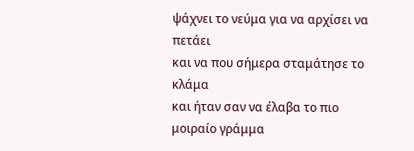ψάχνει το νεύμα για να αρχίσει να πετάει
και να που σήμερα σταμάτησε το κλάμα
και ήταν σαν να έλαβα το πιο μοιραίο γράμμα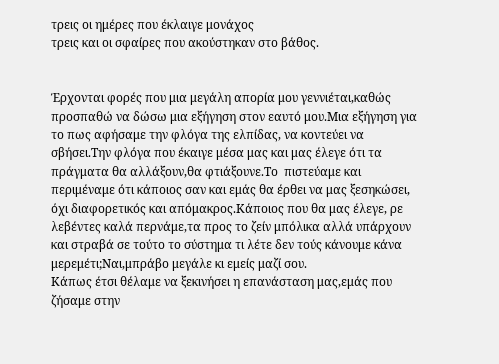τρεις οι ημέρες που έκλαιγε μονάχος
τρεις και οι σφαίρες που ακούστηκαν στο βάθος.


Έρχονται φορές που μια μεγάλη απορία μου γεννιέται,καθώς προσπαθώ να δώσω μια εξήγηση στον εαυτό μου.Μια εξήγηση για το πως αφήσαμε την φλόγα της ελπίδας, να κοντεύει να σβήσει.Την φλόγα που έκαιγε μέσα μας και μας έλεγε ότι τα πράγματα θα αλλάξουν,θα φτιάξουνε.Το  πιστεύαμε και περιμέναμε ότι κάποιος σαν και εμάς θα έρθει να μας ξεσηκώσει, όχι διαφορετικός και απόμακρος.Κάποιος που θα μας έλεγε, ρε λεβέντες καλά περνάμε,τα προς το ζείν μπόλικα αλλά υπάρχουν και στραβά σε τούτο το σύστημα τι λέτε δεν τούς κάνουμε κάνα μερεμέτι;Ναι,μπράβο μεγάλε κι εμείς μαζί σου.
Κάπως έτσι θέλαμε να ξεκινήσει η επανάσταση μας,εμάς που ζήσαμε στην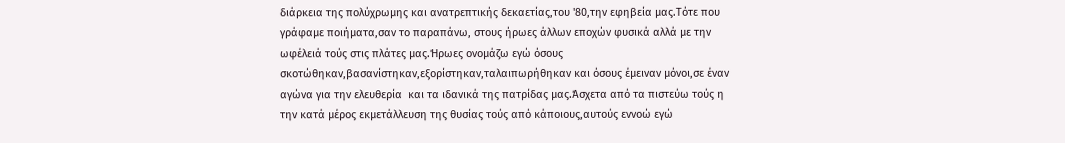διάρκεια της πολύχρωμης και ανατρεπτικής δεκαετίας,του '80,την εφηβεία μας.Τότε που γράφαμε ποιήματα,σαν το παραπάνω, στους ήρωες άλλων εποχών φυσικά αλλά με την ωφέλειά τούς στις πλάτες μας.Ήρωες ονομάζω εγώ όσους σκοτώθηκαν,βασανίστηκαν,εξορίστηκαν,ταλαιπωρήθηκαν και όσους έμειναν μόνοι,σε έναν αγώνα για την ελευθερία  και τα ιδανικά της πατρίδας μας.Άσχετα από τα πιστεύω τούς η την κατά μέρος εκμετάλλευση της θυσίας τούς από κάποιους,αυτούς εννοώ εγώ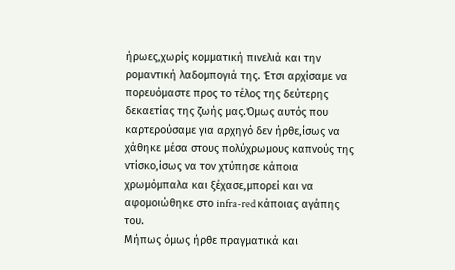ήρωες,χωρίς κομματική πινελιά και την ρομαντική λαδομπογιά της. Έτσι αρχίσαμε να πορευόμαστε προς το τέλος της δεύτερης δεκαετίας της ζωής μας.Όμως αυτός που καρτερούσαμε για αρχηγό δεν ήρθε,ίσως να χάθηκε μέσα στους πολύχρωμους καπνούς της ντίσκο,ίσως να τον χτύπησε κάποια χρωμόμπαλα και ξέχασε,μπορεί και να αφομοιώθηκε στο infra-red κάποιας αγάπης του.
Μήπως όμως ήρθε πραγματικά και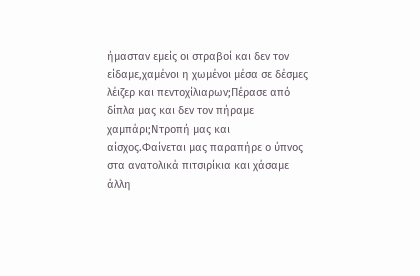ήμασταν εμείς οι στραβοί και δεν τον είδαμε,χαμένοι η χωμένοι μέσα σε δέσμες λέιζερ και πεντοχίλιαρων;Πέρασε από δίπλα μας και δεν τον πήραμε χαμπάρι;Ντροπή μας και αίσχος.Φαίνεται μας παραπήρε ο ύπνος στα ανατολικά πιτσιρίκια και χάσαμε άλλη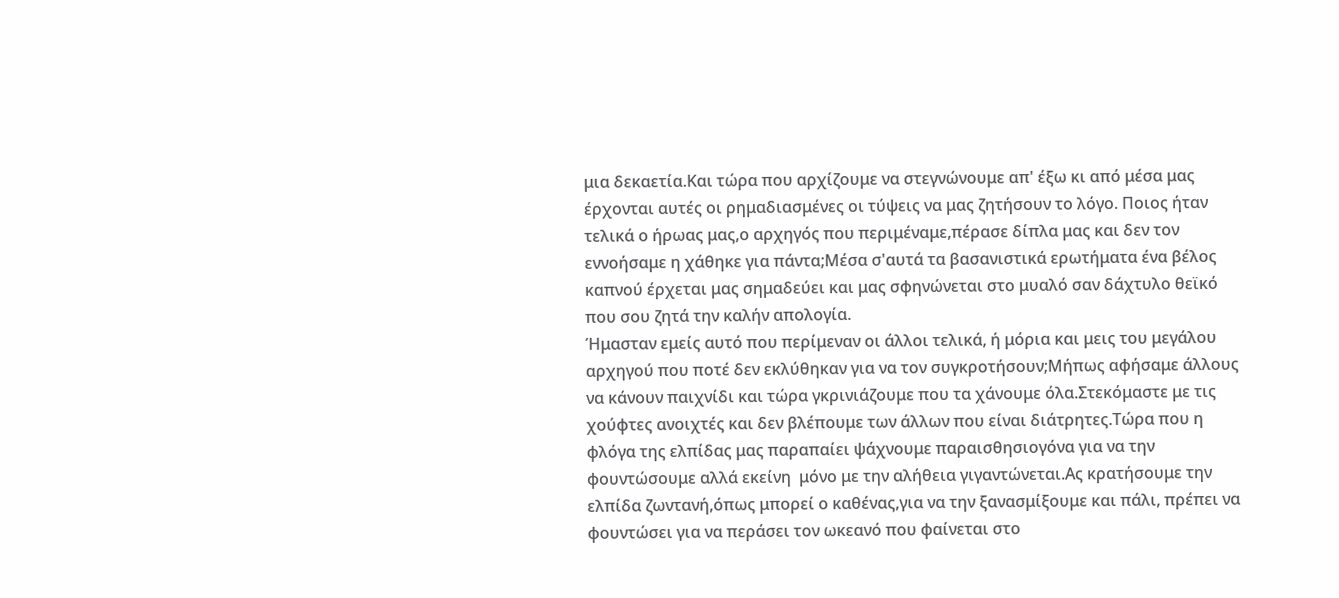μια δεκαετία.Και τώρα που αρχίζουμε να στεγνώνουμε απ' έξω κι από μέσα μας έρχονται αυτές οι ρημαδιασμένες οι τύψεις να μας ζητήσουν το λόγο. Ποιος ήταν τελικά ο ήρωας μας,ο αρχηγός που περιμέναμε,πέρασε δίπλα μας και δεν τον εννοήσαμε η χάθηκε για πάντα;Μέσα σ'αυτά τα βασανιστικά ερωτήματα ένα βέλος καπνού έρχεται μας σημαδεύει και μας σφηνώνεται στο μυαλό σαν δάχτυλο θεϊκό που σου ζητά την καλήν απολογία.
Ήμασταν εμείς αυτό που περίμεναν οι άλλοι τελικά, ή μόρια και μεις του μεγάλου αρχηγού που ποτέ δεν εκλύθηκαν για να τον συγκροτήσουν;Μήπως αφήσαμε άλλους να κάνουν παιχνίδι και τώρα γκρινιάζουμε που τα χάνουμε όλα.Στεκόμαστε με τις χούφτες ανοιχτές και δεν βλέπουμε των άλλων που είναι διάτρητες.Τώρα που η φλόγα της ελπίδας μας παραπαίει ψάχνουμε παραισθησιογόνα για να την φουντώσουμε αλλά εκείνη  μόνο με την αλήθεια γιγαντώνεται.Ας κρατήσουμε την ελπίδα ζωντανή,όπως μπορεί ο καθένας,για να την ξανασμίξουμε και πάλι, πρέπει να φουντώσει για να περάσει τον ωκεανό που φαίνεται στο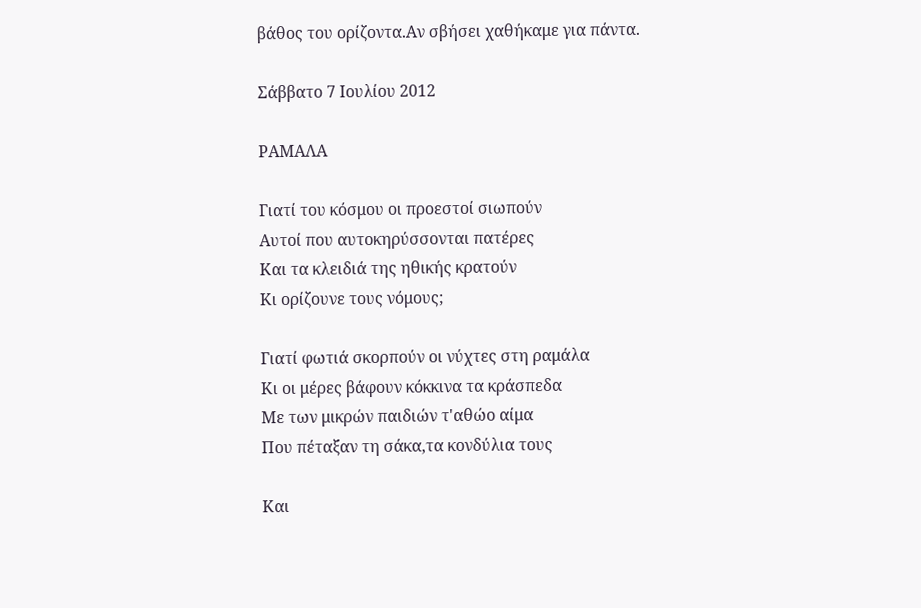βάθος του ορίζοντα.Αν σβήσει χαθήκαμε για πάντα.

Σάββατο 7 Ιουλίου 2012

ΡΑΜΑΛΑ

Γιατί του κόσμου οι προεστοί σιωπούν
Αυτοί που αυτοκηρύσσονται πατέρες
Και τα κλειδιά της ηθικής κρατούν
Κι ορίζουνε τους νόμους;

Γιατί φωτιά σκορπούν οι νύχτες στη ραμάλα
Κι οι μέρες βάφουν κόκκινα τα κράσπεδα
Με των μικρών παιδιών τ'αθώο αίμα
Που πέταξαν τη σάκα,τα κονδύλια τους

Και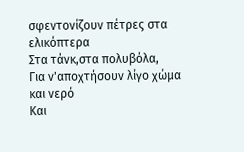σφεντονίζουν πέτρες στα ελικόπτερα
Στα τάνκ,στα πολυβόλα,
Για ν'αποχτήσουν λίγο χώμα και νερό
Και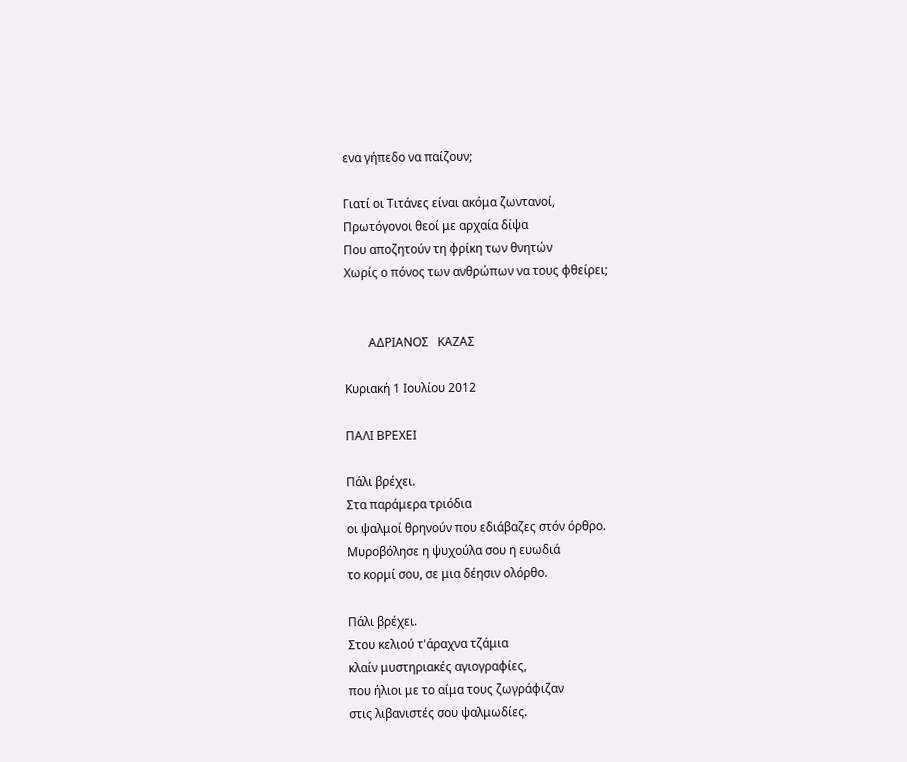ενα γήπεδο να παίζουν;

Γιατί οι Τιτάνες είναι ακόμα ζωντανοί,
Πρωτόγονοι θεοί με αρχαία δίψα
Που αποζητούν τη φρίκη των θνητών
Xωρίς ο πόνος των ανθρώπων να τους φθείρει;


        AΔΡΙΑΝΟΣ   ΚΑΖΑΣ

Κυριακή 1 Ιουλίου 2012

ΠΑΛΙ ΒΡΕΧΕΙ

Πάλι βρέχει.
Στα παράμερα τριόδια
οι ψαλμοί θρηνούν που εδιάβαζες στόν όρθρο.
Μυροβόλησε η ψυχούλα σου η ευωδιά
το κορμί σου, σε μια δέησιν ολόρθο.

Πάλι βρέχει.
Στου κελιού τ'άραχνα τζάμια
κλαίν μυστηριακές αγιογραφίες,
που ήλιοι με το αίμα τους ζωγράφιζαν
στις λιβανιστές σου ψαλμωδίες.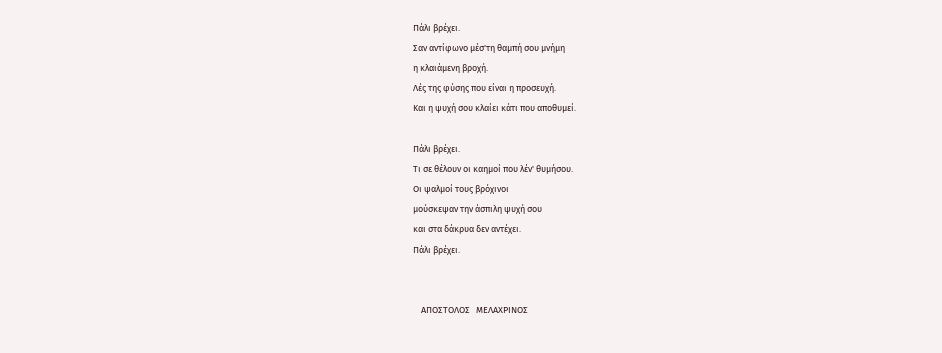Πάλι βρέχει.
Σαν αντίφωνο μέσ'τη θαμπή σου μνήμη
η κλαιάμενη βροχή.
Λές της φύσης που είναι η προσευχή.
Και η ψυχή σου κλαίει κάτι που αποθυμεί.

Πάλι βρέχει.
Τι σε θέλουν οι καημοί που λέν' θυμήσου.
Οι ψαλμοί τους βρόχινοι
μούσκεψαν την άσπιλη ψυχή σου
και στα δάκρυα δεν αντέχει.
Πάλι βρέχει.


    ΑΠΟΣΤΟΛΟΣ   ΜΕΛΑΧΡΙΝΟΣ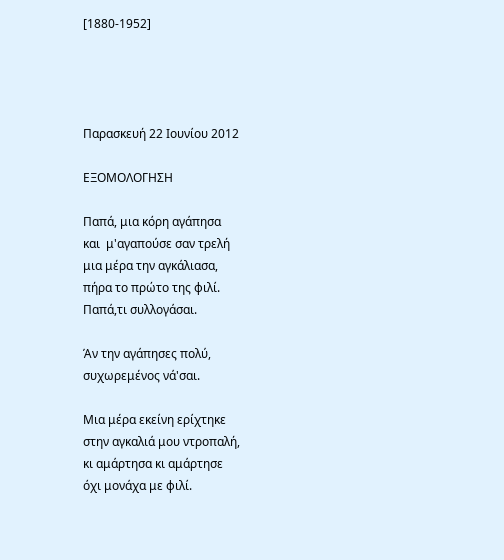[1880-1952]




Παρασκευή 22 Ιουνίου 2012

ΕΞΟΜΟΛΟΓΗΣΗ

Παπά, μια κόρη αγάπησα
και  μ'αγαπούσε σαν τρελή
μια μέρα την αγκάλιασα,
πήρα το πρώτο της φιλί.
Παπά,τι συλλογάσαι.

Άν την αγάπησες πολύ,
συχωρεμένος νά'σαι.

Μια μέρα εκείνη ερίχτηκε
στην αγκαλιά μου ντροπαλή,
κι αμάρτησα κι αμάρτησε
όχι μονάχα με φιλί.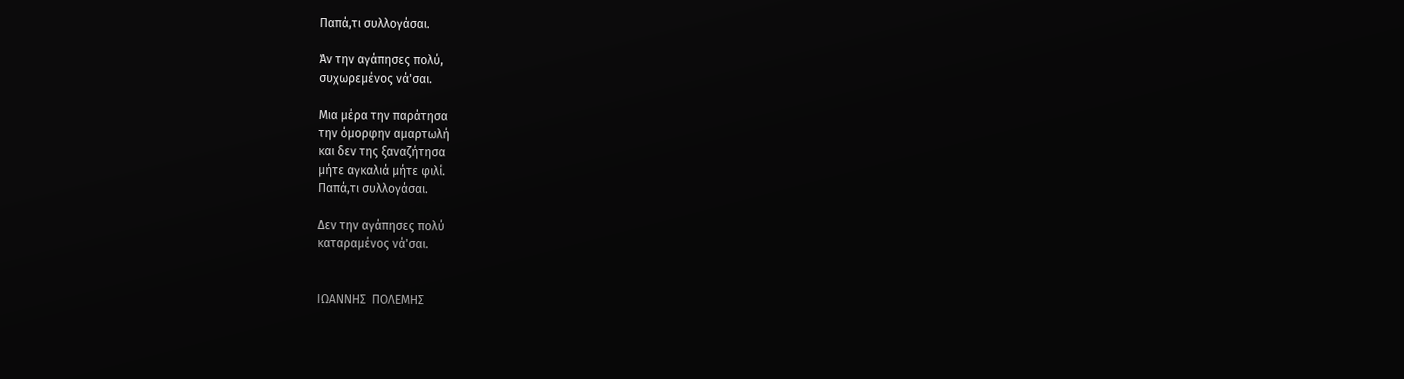Παπά,τι συλλογάσαι.

Άν την αγάπησες πολύ,
συχωρεμένος νά'σαι.

Μια μέρα την παράτησα
την όμορφην αμαρτωλή
και δεν της ξαναζήτησα
μήτε αγκαλιά μήτε φιλί.
Παπά,τι συλλογάσαι.

Δεν την αγάπησες πολύ
καταραμένος νά'σαι.


ΙΩΑΝΝΗΣ  ΠΟΛΕΜΗΣ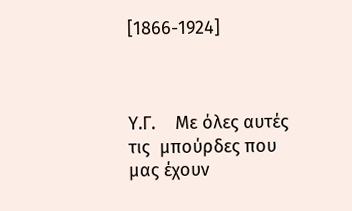[1866-1924]



Υ.Γ.    Με όλες αυτές τις  μπούρδες που μας έχουν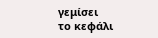γεμίσει
το κεφάλι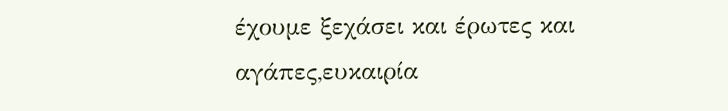έχουμε ξεχάσει και έρωτες και αγάπες,ευκαιρία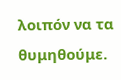λοιπόν να τα θυμηθούμε.